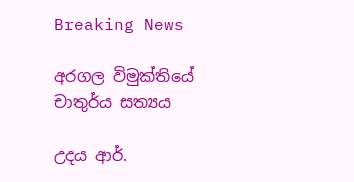Breaking News

අරගල විමුක්තියේ චාතුර්ය සත්‍යය

උදය ආර්.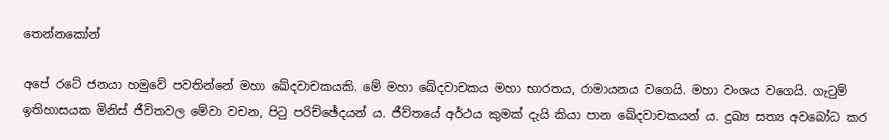තෙන්නකෝන්

අපේ රටේ ජනයා හමුවේ පවතින්නේ මහා ඛේදවාචකයකි. මේ මහා ඛේදවාචකය මහා භාරතය, රාමායනය වගෙයි. මහා වංශය වගෙයි. ගැටුම් ඉතිහාසයක මිනිස් ජීවිතවල මේවා වචන, පිටු පරිච්ඡේදයන් ය. ජීව්තයේ අර්ථය කුමක් දැයි කියා පාන ඛේදවාචකයන් ය. දුඛ්‍ය සත්‍ය අවබෝධ කර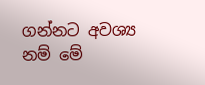ගන්නට අවශ්‍ය නම් මේ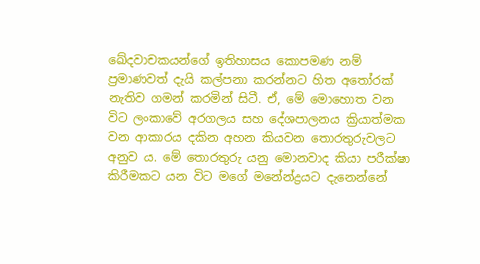ඛේදවාචකයන්ගේ ඉතිහාසය කොපමණ නම් ප්‍රමාණවත් දැයි කල්පනා කරන්නට හිත අතෝරක් නැතිව ගමන් කරමින් සිටී. ඒ, මේ මොහොත වන විට ලංකාවේ අරගලය සහ දේශපාලනය ක්‍රියාත්මක වන ආකාරය දකින අහන කියවන තොරතුරුවලට අනුව ය. මේ තොරතුරු යනු මොනවාද කියා පරීක්ෂා කිරීමකට යන විට මගේ මනේන්ද්‍රයට දැනෙන්නේ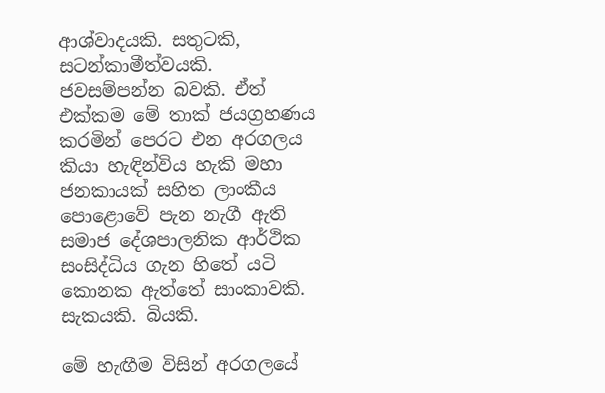ආශ්වාදයකි. සතුටකි, සටන්කාමීත්වයකි. ජවසම්පන්න බවකි. ඒත් එක්කම මේ තාක් ජයග්‍රහණය කරමින් පෙරට එන අරගලය කියා හැඳින්විය හැකි මහා ජනකායක් සහිත ලාංකීය පොළොවේ පැන නැගී ඇති සමාජ දේශපාලනික ආර්ථික සංසිද්ධිය ගැන හිතේ යටි කොනක ඇත්තේ සාංකාවකි. සැකයකි. බියකි.

මේ හැඟීම විසින් අරගලයේ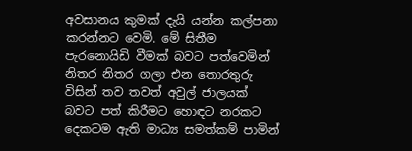අවසානය කුමක් දැයි යන්න කල්පනා කරන්නට වෙමි. මේ සිතීම පැරනොයිඩි වීමක් බවට පත්වෙමින් නිතර නිතර ගලා එන තොරතුරු විසින් තව තවත් අවුල් ජාලයක් බවට පත් කිරීමට හොඳට නරකට දෙකටම ඇති මාධ්‍ය සමත්කම් පාමින්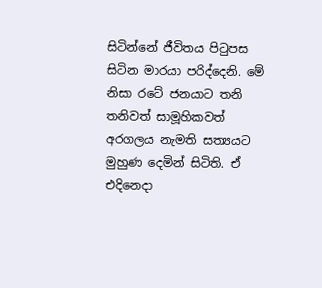සිටින්නේ ජීවිතය පිටුපස සිටින මාරයා පරිද්දෙනි. මේ නිසා රටේ ජනයාට තනි තනිවත් සාමූහිකවත් අරගලය නැමති සත්‍යයට මුහුණ දෙමින් සිටිති. ඒ එදිනෙදා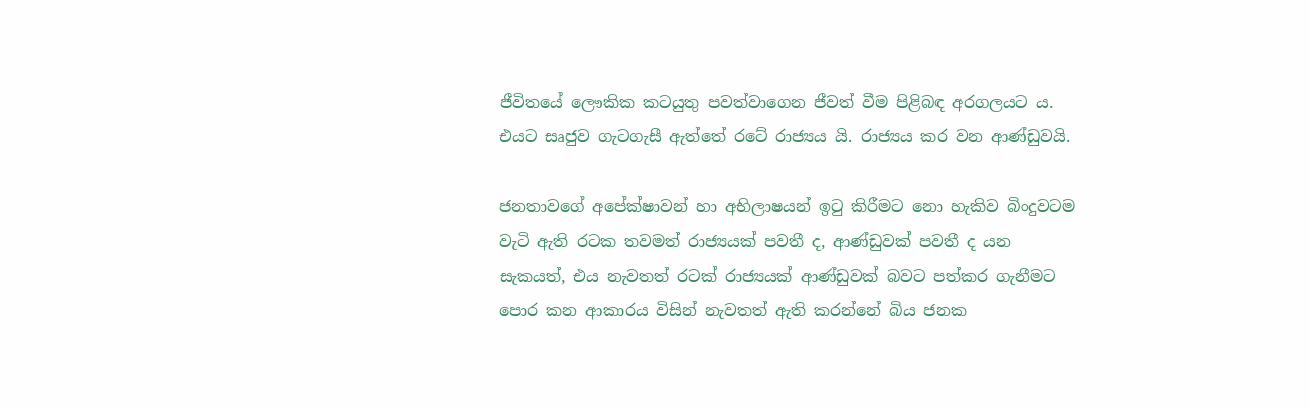ජීවිතයේ ලෞකික කටයුතු පවත්වාගෙන ජීවත් වීම පිළිබඳ අරගලයට ය. එයට සෘජුව ගැටගැසී ඇත්තේ රටේ රාජ්‍යය යි. රාජ්‍යය කර වන ආණ්ඩුවයි.

ජනතාවගේ අපේක්ෂාවන් හා අභිලාෂයන් ඉටු කිරීමට නො හැකිව බිංදුවටම වැටි ඇති රටක තවමත් රාජ්‍යයක් පවතී ද, ආණ්ඩුවක් පවතී ද යන සැකයත්, එය නැවතත් රටක් රාජ්‍යයක් ආණ්ඩුවක් බවට පත්කර ගැනීමට පොර කන ආකාරය විසින් නැවතත් ඇති කරන්නේ බිය ජනක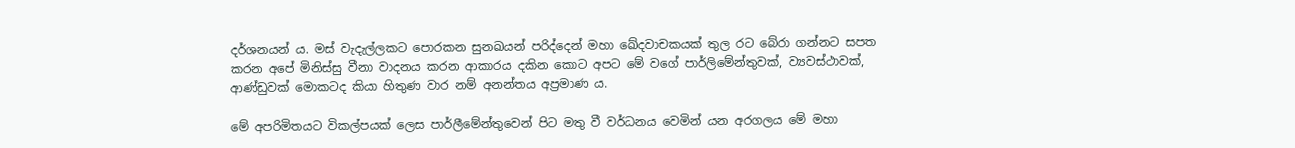දර්ශනයන් ය. මස් වැදැල්ලකට පොරකන සුනඛයන් පරිද්දෙන් මහා ඛේදවාචකයක් තුල රට බේරා ගන්නට සපත කරන අපේ මිනිස්සු වීනා වාදනය කරන ආකාරය දකින කොට අපට මේ වගේ පාර්ලිමේන්තුවක්, ව්‍යවස්ථාවක්, ආණ්ඩුවක් මොකටද කියා හිතුණ වාර නම් අනන්තය අප්‍රමාණ ය.

මේ අපරිමිතයට විකල්පයක් ලෙස පාර්ලීමේන්තුවෙන් පිට මතු වී වර්ධනය වෙමින් යන අරගලය මේ මහා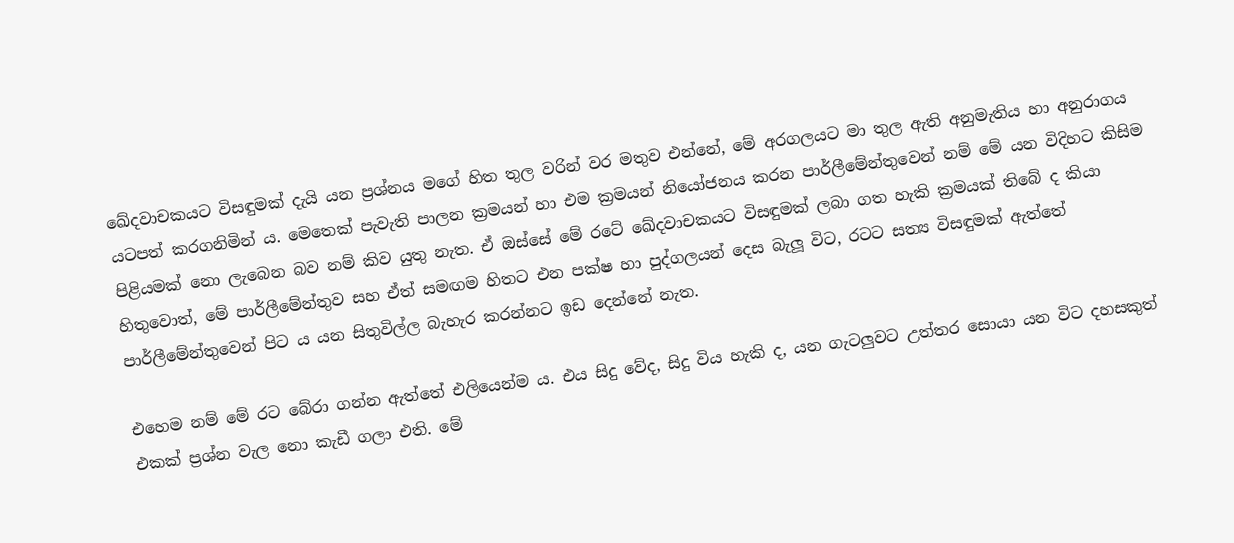ඛේදවාචකයට විසඳුමක් දැයි යන ප්‍රශ්නය මගේ හිත තුල වරින් වර මතුව එන්නේ, මේ අරගලයට මා තුල ඇති අනුමැතිය හා අනුරාගය යටපත් කරගනිමින් ය. මෙතෙක් පැවැති පාලන ක්‍රමයන් හා එම ක්‍රමයන් නියෝජනය කරන පාර්ලීමේන්තුවෙන් නම් මේ යන විදිහට කිසිම පිළියමක් නො ලැබෙන බව නම් කිව යුතු නැත. ඒ ඔස්සේ මේ රටේ ඛේදවාචකයට විසඳුමක් ලබා ගත හැකි ක්‍රමයක් තිබේ ද කියා හිතුවොත්, මේ පාර්ලීමේන්තුව සහ ඒත් සමඟම හිතට එන පක්ෂ හා පුද්ගලයන් දෙස බැලූ විට, රටට සත්‍ය විසඳුමක් ඇත්තේ පාර්ලීමේන්තුවෙන් පිට ය යන සිතුවිල්ල බැහැර කරන්නට ඉඩ දෙන්නේ නැත.

එහෙම නම් මේ රට බේරා ගන්න ඇත්තේ එලියෙන්ම ය. එය සිදු වේද, සිදු විය හැකි ද, යන ගැටලුවට උත්තර සොයා යන විට දහසකුත් එකක් ප්‍රශ්න වැල නො කැඩී ගලා එති. මේ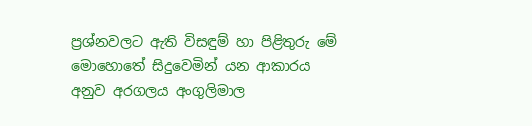ප්‍රශ්නවලට ඇති විසඳුම් හා පිළිතුරු මේ මොහොතේ සිදුවෙමින් යන ආකාරය අනුව අරගලය අංගුලිමාල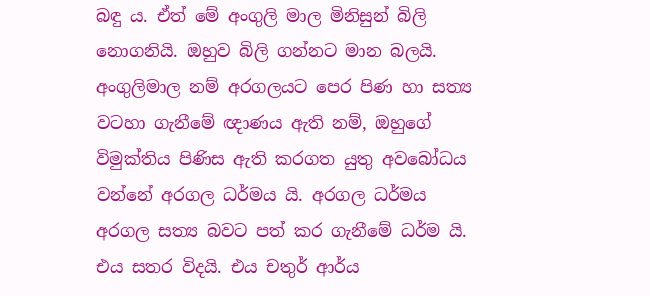බඳු ය. ඒත් මේ අංගුලි මාල මිනිසුන් බිලි නොගනියි. ඔහුව බිලි ගන්නට මාන බලයි. අංගුලිමාල නම් අරගලයට පෙර පිණ හා සත්‍ය වටහා ගැනීමේ ඥාණය ඇති නම්, ඔහුගේ විමුක්තිය පිණිස ඇති කරගත යුතු අවබෝධය වන්නේ අරගල ධර්මය යි. අරගල ධර්මය අරගල සත්‍ය බවට පත් කර ගැනීමේ ධර්ම යි. එය සතර විදයි. එය චතුර් ආර්ය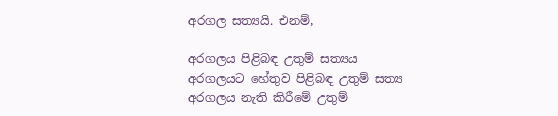අරගල සත්‍යයි. එනම්,

අරගලය පිළිබඳ උතුම් සත්‍යය
අරගලයට හේතුව පිළිබඳ උතුම් සත්‍ය
අරගලය නැති කිරීමේ උතුම්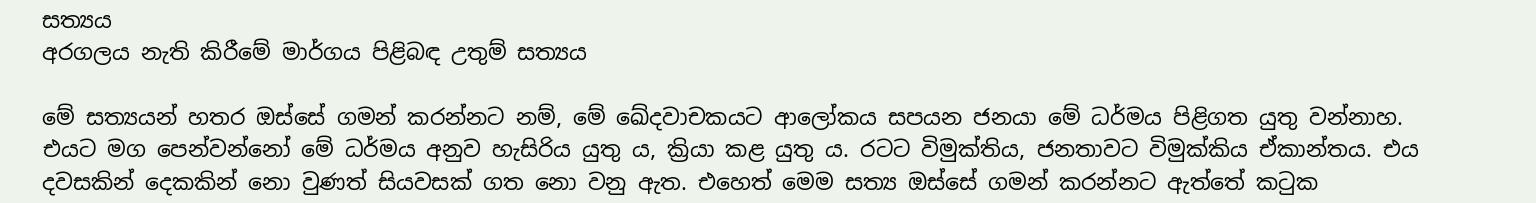සත්‍යය
අරගලය නැති කිරීමේ මාර්ගය පිළිබඳ උතුම් සත්‍යය

මේ සත්‍යයන් හතර ඔස්සේ ගමන් කරන්නට නම්, මේ ඛේදවාචකයට ආලෝකය සපයන ජනයා මේ ධර්මය පිළිගත යුතු වන්නාහ. එයට මග පෙන්වන්නෝ මේ ධර්මය අනුව හැසිරිය යුතු ය, ක්‍රියා කළ යුතු ය. රටට විමුක්තිය, ජනතාවට විමුක්කිය ඒකාන්තය. එය දවසකින් දෙකකින් නො වුණත් සියවසක් ගත නො වනු ඇත. එහෙත් මෙම සත්‍ය ඔස්සේ ගමන් කරන්නට ඇත්තේ කටුක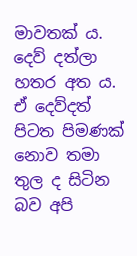මාවතක් ය. දෙව් දත්ලා හතර අත ය. ඒ දෙව්දත් පිටත පිමණක් නොව තමා තුල ද සිටින බව අපි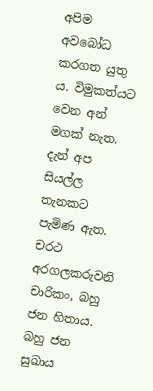අපිම අවබෝධ කරගත යුතු ය. විමුකත්යට වෙන අන් මගක් නැත. දැන් අප සියල්ල තැනකට පැමිණ ඇත. චරථ අරගලකරුවනි චාරිකං, බහු ජන හිතාය. බහු ජන සුඛාය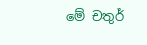මේ චතුර්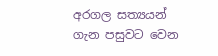අරගල සත්‍යයන් ගැන පසුවට වෙන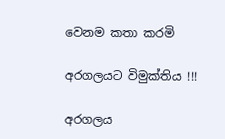වෙනම කතා කරමි

අරගලයට විමුක්තිය !!!

අරගලය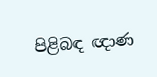පිළිබඳ ඥාණ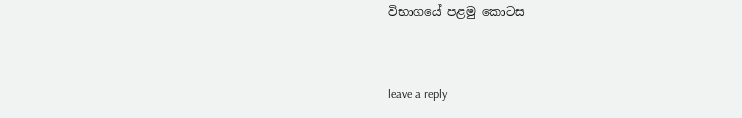විභාගයේ පළමු කොටස



leave a reply